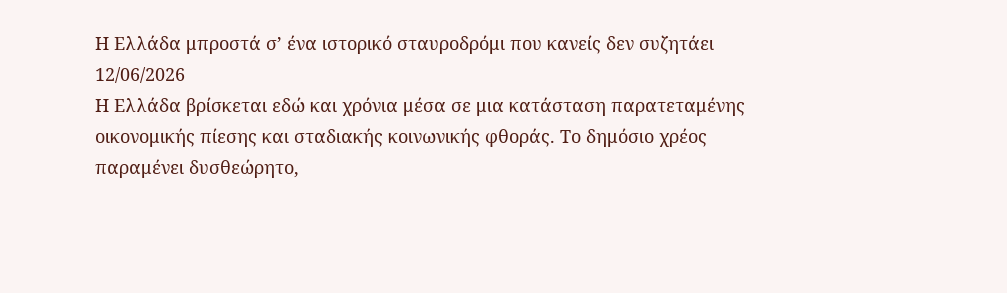Η Ελλάδα μπροστά σ’ ένα ιστορικό σταυροδρόμι που κανείς δεν συζητάει
12/06/2026
Η Ελλάδα βρίσκεται εδώ και χρόνια μέσα σε μια κατάσταση παρατεταμένης οικονομικής πίεσης και σταδιακής κοινωνικής φθοράς. Το δημόσιο χρέος παραμένει δυσθεώρητο,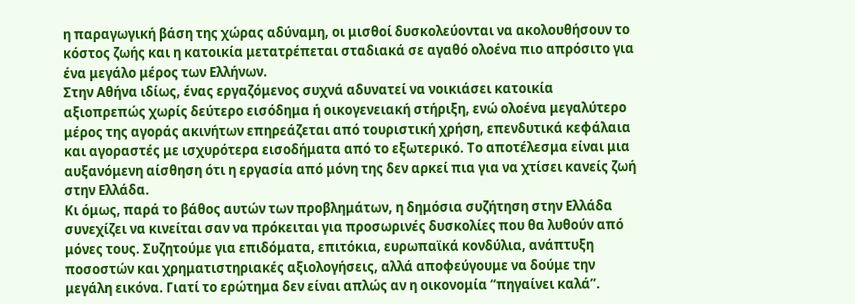η παραγωγική βάση της χώρας αδύναμη, οι μισθοί δυσκολεύονται να ακολουθήσουν το κόστος ζωής και η κατοικία μετατρέπεται σταδιακά σε αγαθό ολοένα πιο απρόσιτο για ένα μεγάλο μέρος των Ελλήνων.
Στην Αθήνα ιδίως, ένας εργαζόμενος συχνά αδυνατεί να νοικιάσει κατοικία αξιοπρεπώς χωρίς δεύτερο εισόδημα ή οικογενειακή στήριξη, ενώ ολοένα μεγαλύτερο μέρος της αγοράς ακινήτων επηρεάζεται από τουριστική χρήση, επενδυτικά κεφάλαια και αγοραστές με ισχυρότερα εισοδήματα από το εξωτερικό. Το αποτέλεσμα είναι μια αυξανόμενη αίσθηση ότι η εργασία από μόνη της δεν αρκεί πια για να χτίσει κανείς ζωή στην Ελλάδα.
Κι όμως, παρά το βάθος αυτών των προβλημάτων, η δημόσια συζήτηση στην Ελλάδα συνεχίζει να κινείται σαν να πρόκειται για προσωρινές δυσκολίες που θα λυθούν από μόνες τους. Συζητούμε για επιδόματα, επιτόκια, ευρωπαϊκά κονδύλια, ανάπτυξη ποσοστών και χρηματιστηριακές αξιολογήσεις, αλλά αποφεύγουμε να δούμε την μεγάλη εικόνα. Γιατί το ερώτημα δεν είναι απλώς αν η οικονομία “πηγαίνει καλά”.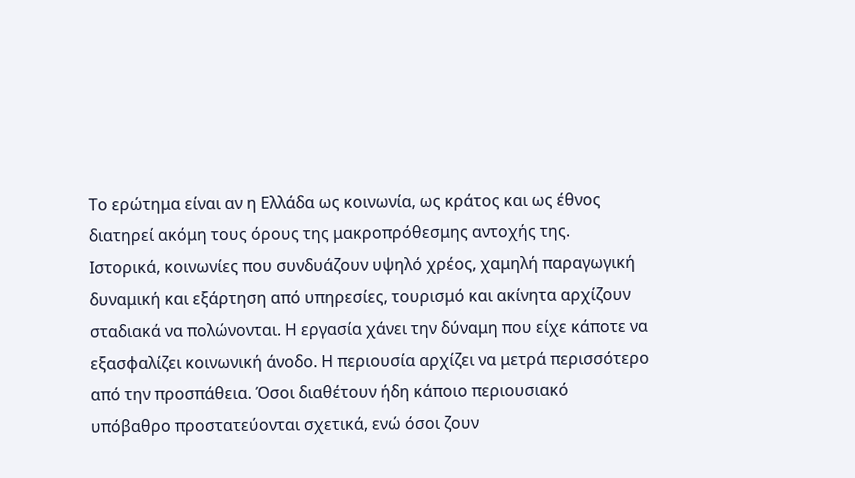Το ερώτημα είναι αν η Ελλάδα ως κοινωνία, ως κράτος και ως έθνος διατηρεί ακόμη τους όρους της μακροπρόθεσμης αντοχής της.
Ιστορικά, κοινωνίες που συνδυάζουν υψηλό χρέος, χαμηλή παραγωγική δυναμική και εξάρτηση από υπηρεσίες, τουρισμό και ακίνητα αρχίζουν σταδιακά να πολώνονται. Η εργασία χάνει την δύναμη που είχε κάποτε να εξασφαλίζει κοινωνική άνοδο. Η περιουσία αρχίζει να μετρά περισσότερο από την προσπάθεια. Όσοι διαθέτουν ήδη κάποιο περιουσιακό υπόβαθρο προστατεύονται σχετικά, ενώ όσοι ζουν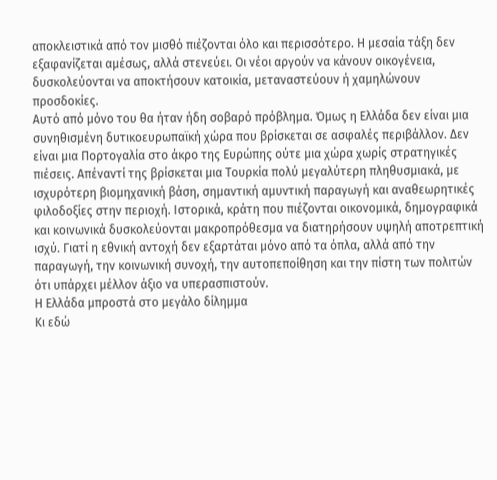αποκλειστικά από τον μισθό πιέζονται όλο και περισσότερο. Η μεσαία τάξη δεν εξαφανίζεται αμέσως, αλλά στενεύει. Οι νέοι αργούν να κάνουν οικογένεια, δυσκολεύονται να αποκτήσουν κατοικία, μεταναστεύουν ή χαμηλώνουν προσδοκίες.
Αυτό από μόνο του θα ήταν ήδη σοβαρό πρόβλημα. Όμως η Ελλάδα δεν είναι μια συνηθισμένη δυτικοευρωπαϊκή χώρα που βρίσκεται σε ασφαλές περιβάλλον. Δεν είναι μια Πορτογαλία στο άκρο της Ευρώπης ούτε μια χώρα χωρίς στρατηγικές πιέσεις. Απέναντί της βρίσκεται μια Τουρκία πολύ μεγαλύτερη πληθυσμιακά, με ισχυρότερη βιομηχανική βάση, σημαντική αμυντική παραγωγή και αναθεωρητικές φιλοδοξίες στην περιοχή. Ιστορικά, κράτη που πιέζονται οικονομικά, δημογραφικά και κοινωνικά δυσκολεύονται μακροπρόθεσμα να διατηρήσουν υψηλή αποτρεπτική ισχύ. Γιατί η εθνική αντοχή δεν εξαρτάται μόνο από τα όπλα, αλλά από την παραγωγή, την κοινωνική συνοχή, την αυτοπεποίθηση και την πίστη των πολιτών ότι υπάρχει μέλλον άξιο να υπερασπιστούν.
Η Ελλάδα μπροστά στο μεγάλο δίλημμα
Κι εδώ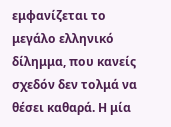εμφανίζεται το μεγάλο ελληνικό δίλημμα, που κανείς σχεδόν δεν τολμά να θέσει καθαρά. Η μία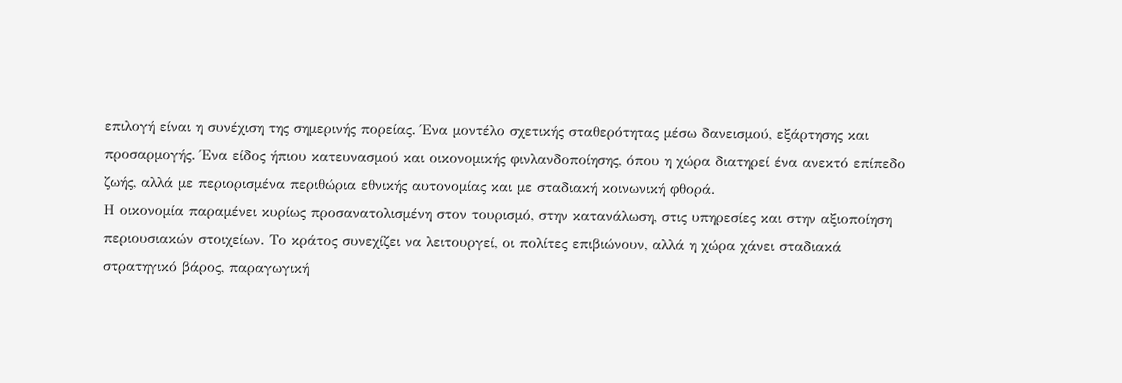επιλογή είναι η συνέχιση της σημερινής πορείας. Ένα μοντέλο σχετικής σταθερότητας μέσω δανεισμού, εξάρτησης και προσαρμογής. Ένα είδος ήπιου κατευνασμού και οικονομικής φινλανδοποίησης, όπου η χώρα διατηρεί ένα ανεκτό επίπεδο ζωής, αλλά με περιορισμένα περιθώρια εθνικής αυτονομίας και με σταδιακή κοινωνική φθορά.
Η οικονομία παραμένει κυρίως προσανατολισμένη στον τουρισμό, στην κατανάλωση, στις υπηρεσίες και στην αξιοποίηση περιουσιακών στοιχείων. Το κράτος συνεχίζει να λειτουργεί, οι πολίτες επιβιώνουν, αλλά η χώρα χάνει σταδιακά στρατηγικό βάρος, παραγωγική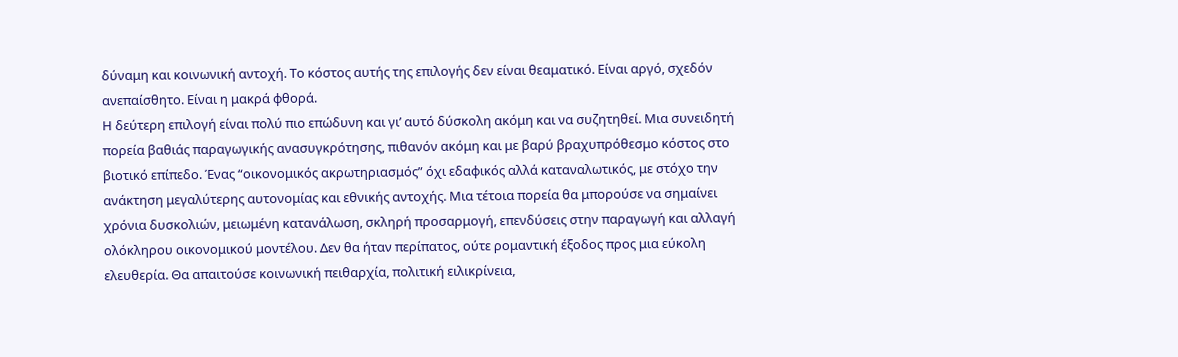δύναμη και κοινωνική αντοχή. Το κόστος αυτής της επιλογής δεν είναι θεαματικό. Είναι αργό, σχεδόν ανεπαίσθητο. Είναι η μακρά φθορά.
Η δεύτερη επιλογή είναι πολύ πιο επώδυνη και γι’ αυτό δύσκολη ακόμη και να συζητηθεί. Μια συνειδητή πορεία βαθιάς παραγωγικής ανασυγκρότησης, πιθανόν ακόμη και με βαρύ βραχυπρόθεσμο κόστος στο βιοτικό επίπεδο. Ένας “οικονομικός ακρωτηριασμός” όχι εδαφικός αλλά καταναλωτικός, με στόχο την ανάκτηση μεγαλύτερης αυτονομίας και εθνικής αντοχής. Μια τέτοια πορεία θα μπορούσε να σημαίνει χρόνια δυσκολιών, μειωμένη κατανάλωση, σκληρή προσαρμογή, επενδύσεις στην παραγωγή και αλλαγή ολόκληρου οικονομικού μοντέλου. Δεν θα ήταν περίπατος, ούτε ρομαντική έξοδος προς μια εύκολη ελευθερία. Θα απαιτούσε κοινωνική πειθαρχία, πολιτική ειλικρίνεια,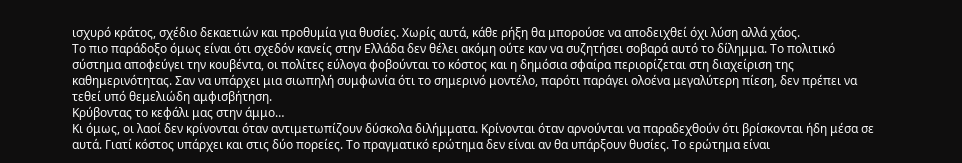ισχυρό κράτος, σχέδιο δεκαετιών και προθυμία για θυσίες. Χωρίς αυτά, κάθε ρήξη θα μπορούσε να αποδειχθεί όχι λύση αλλά χάος.
Το πιο παράδοξο όμως είναι ότι σχεδόν κανείς στην Ελλάδα δεν θέλει ακόμη ούτε καν να συζητήσει σοβαρά αυτό το δίλημμα. Το πολιτικό σύστημα αποφεύγει την κουβέντα, οι πολίτες εύλογα φοβούνται το κόστος και η δημόσια σφαίρα περιορίζεται στη διαχείριση της καθημερινότητας. Σαν να υπάρχει μια σιωπηλή συμφωνία ότι το σημερινό μοντέλο, παρότι παράγει ολοένα μεγαλύτερη πίεση, δεν πρέπει να τεθεί υπό θεμελιώδη αμφισβήτηση.
Κρύβοντας το κεφάλι μας στην άμμο…
Κι όμως, οι λαοί δεν κρίνονται όταν αντιμετωπίζουν δύσκολα διλήμματα. Κρίνονται όταν αρνούνται να παραδεχθούν ότι βρίσκονται ήδη μέσα σε αυτά. Γιατί κόστος υπάρχει και στις δύο πορείες. Το πραγματικό ερώτημα δεν είναι αν θα υπάρξουν θυσίες. Το ερώτημα είναι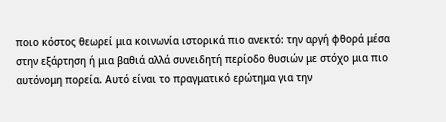ποιο κόστος θεωρεί μια κοινωνία ιστορικά πιο ανεκτό: την αργή φθορά μέσα στην εξάρτηση ή μια βαθιά αλλά συνειδητή περίοδο θυσιών με στόχο μια πιο αυτόνομη πορεία. Αυτό είναι το πραγματικό ερώτημα για την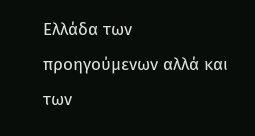Ελλάδα των προηγούμενων αλλά και των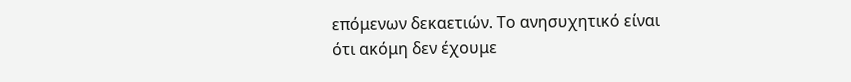επόμενων δεκαετιών. Το ανησυχητικό είναι ότι ακόμη δεν έχουμε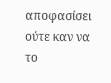αποφασίσει ούτε καν να το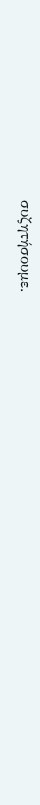συζητήσουμε.